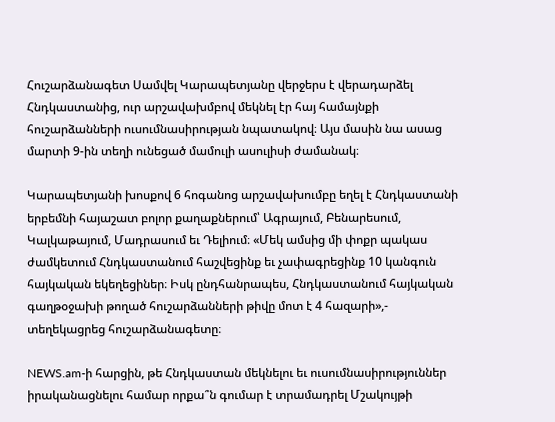Հուշարձանագետ Սամվել Կարապետյանը վերջերս է վերադարձել Հնդկաստանից, ուր արշավախմբով մեկնել էր հայ համայնքի հուշարձանների ուսումնասիրության նպատակով։ Այս մասին նա ասաց մարտի 9-ին տեղի ունեցած մամուլի ասուլիսի ժամանակ։

Կարապետյանի խոսքով 6 հոգանոց արշավախումբը եղել է Հնդկաստանի երբեմնի հայաշատ բոլոր քաղաքներում՝ Ագրայում, Բենարեսում, Կալկաթայում, Մադրասում եւ Դելիում։ «Մեկ ամսից մի փոքր պակաս ժամկետում Հնդկաստանում հաշվեցինք եւ չափագրեցինք 10 կանգուն հայկական եկեղեցիներ։ Իսկ ընդհանրապես, Հնդկաստանում հայկական գաղթօջախի թողած հուշարձանների թիվը մոտ է 4 հազարի»,- տեղեկացրեց հուշարձանագետը։

NEWS.am-ի հարցին, թե Հնդկաստան մեկնելու եւ ուսումնասիրություններ իրականացնելու համար որքա՞ն գումար է տրամադրել Մշակույթի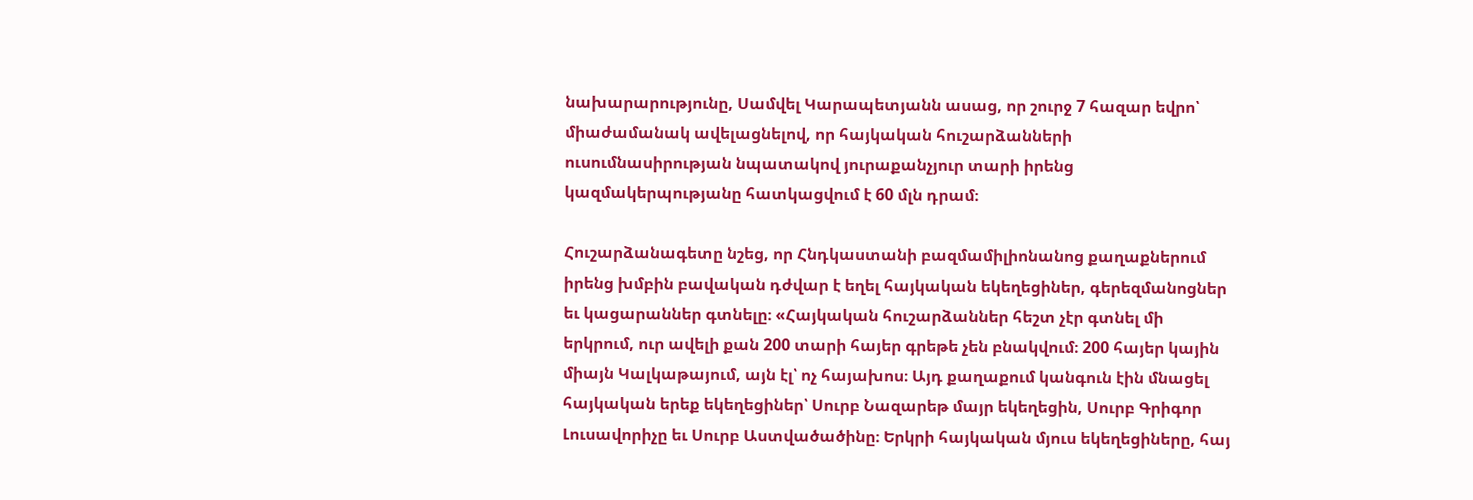նախարարությունը, Սամվել Կարապետյանն ասաց, որ շուրջ 7 հազար եվրո՝ միաժամանակ ավելացնելով, որ հայկական հուշարձանների ուսումնասիրության նպատակով յուրաքանչյուր տարի իրենց կազմակերպությանը հատկացվում է 60 մլն դրամ։

Հուշարձանագետը նշեց, որ Հնդկաստանի բազմամիլիոնանոց քաղաքներում իրենց խմբին բավական դժվար է եղել հայկական եկեղեցիներ, գերեզմանոցներ եւ կացարաններ գտնելը։ «Հայկական հուշարձաններ հեշտ չէր գտնել մի երկրում, ուր ավելի քան 200 տարի հայեր գրեթե չեն բնակվում։ 200 հայեր կային միայն Կալկաթայում, այն էլ՝ ոչ հայախոս։ Այդ քաղաքում կանգուն էին մնացել հայկական երեք եկեղեցիներ՝ Սուրբ Նազարեթ մայր եկեղեցին, Սուրբ Գրիգոր Լուսավորիչը եւ Սուրբ Աստվածածինը։ Երկրի հայկական մյուս եկեղեցիները, հայ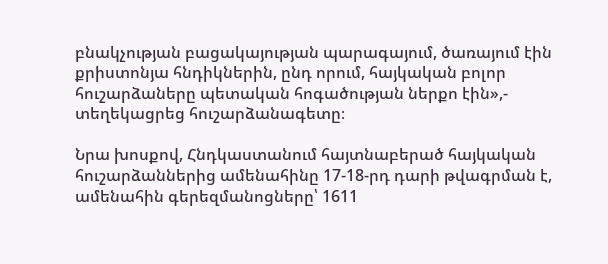բնակչության բացակայության պարագայում, ծառայում էին քրիստոնյա հնդիկներին, ընդ որում, հայկական բոլոր հուշարձաները պետական հոգածության ներքո էին»,- տեղեկացրեց հուշարձանագետը։

Նրա խոսքով, Հնդկաստանում հայտնաբերած հայկական հուշարձաններից ամենահինը 17-18-րդ դարի թվագրման է, ամենահին գերեզմանոցները՝ 1611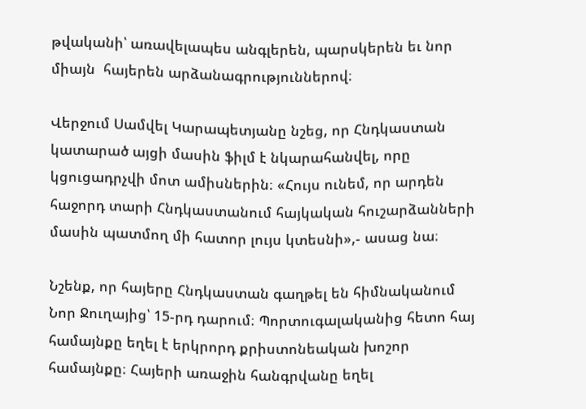թվականի՝ առավելապես անգլերեն, պարսկերեն եւ նոր միայն  հայերեն արձանագրություններով։

Վերջում Սամվել Կարապետյանը նշեց, որ Հնդկաստան կատարած այցի մասին ֆիլմ է նկարահանվել, որը կցուցադրչվի մոտ ամիսներին։ «Հույս ունեմ, որ արդեն հաջորդ տարի Հնդկաստանում հայկական հուշարձանների մասին պատմող մի հատոր լույս կտեսնի»,- ասաց նա։

Նշենք, որ հայերը Հնդկաստան գաղթել են հիմնականում Նոր Ջուղայից՝ 15-րդ դարում։ Պորտուգալականից հետո հայ համայնքը եղել է երկրորդ քրիստոնեական խոշոր համայնքը։ Հայերի առաջին հանգրվանը եղել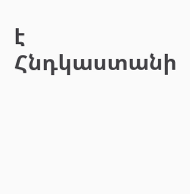է Հնդկաստանի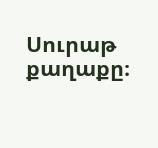Սուրաթ քաղաքը։